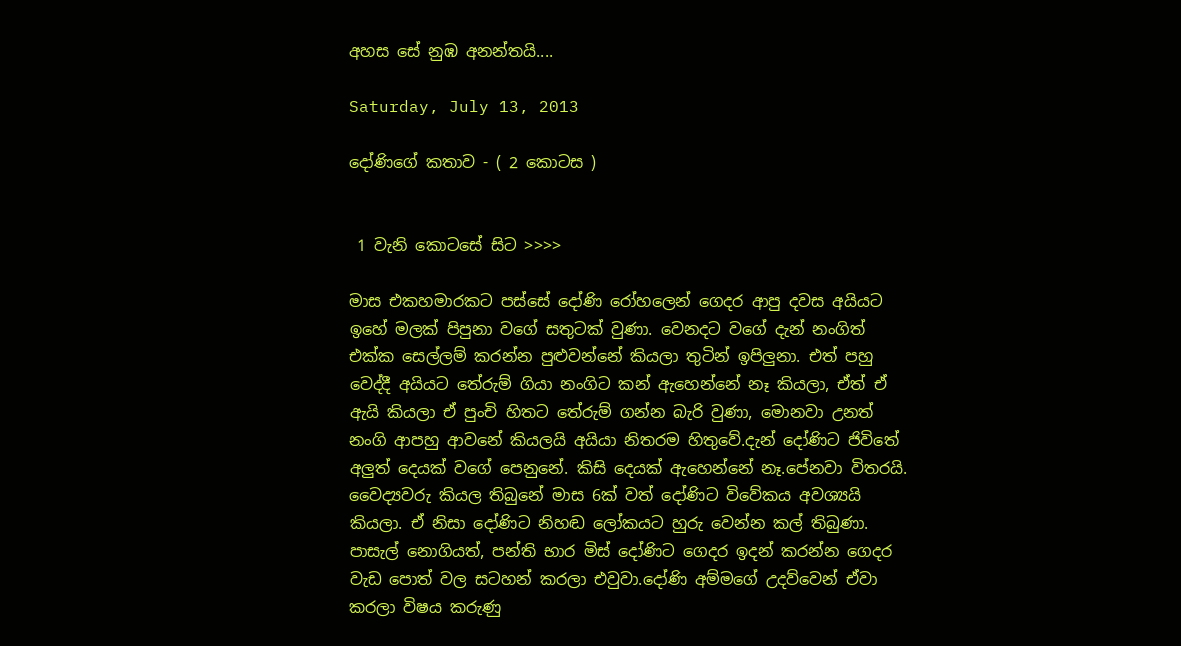අහස සේ නුඹ අනන්තයි....

Saturday, July 13, 2013

දෝණිගේ කතාව - ( 2 කොටස )


 1 වැනි කොටසේ සිට >>>>

මාස එකහමාරකට පස්සේ දෝණි රෝහලෙන් ගෙදර ආපු දවස අයියට ඉහේ මලක් පිපුනා වගේ සතුටක් වුණා. වෙනදට වගේ දැන් නංගිත් එක්ක සෙල්ලම් කරන්න පුළුවන්නේ කියලා තුටින් ඉපිලුනා. එත් පහු වෙද්දී අයියට තේරුම් ගියා නංගිට කන් ඇහෙන්නේ නෑ කියලා, ඒත් ඒ ඇයි කියලා ඒ පුංචි හිතට තේරුම් ගන්න බැරි වුණා, මොනවා උනත් නංගි ආපහු ආවනේ කියලයි අයියා නිතරම හිතුවේ.දැන් දෝණිට ජිවිතේ අලුත් දෙයක් වගේ පෙනුනේ. කිසි දෙයක් ඇහෙන්නේ නෑ.පේනවා විතරයි. වෛද්‍යවරු කියල තිබුනේ මාස 6ක් වත් දෝණිට විවේකය අවශ්‍යයි කියලා. ඒ නිසා දෝණිට නිහඬ ලෝකයට හුරු වෙන්න කල් තිබුණා. පාසැල් නොගියත්, පන්ති භාර මිස් දෝණිට ගෙදර ඉදන් කරන්න ගෙදර වැඩ පොත් වල සටහන් කරලා එවුවා.දෝණි අම්මගේ උදව්වෙන් ඒවා කරලා විෂය කරුණු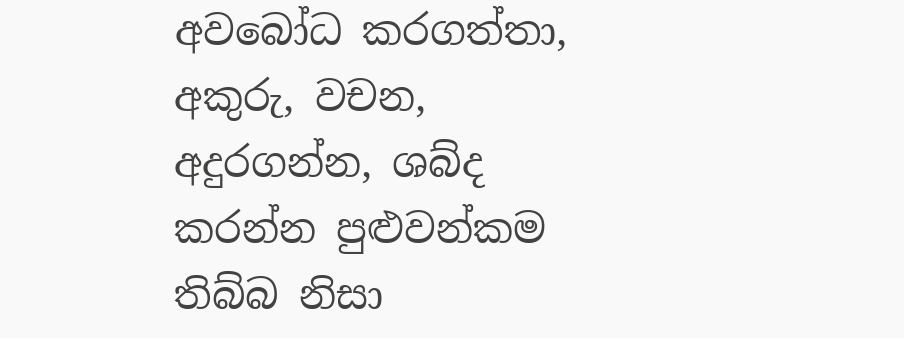අවබෝධ කරගත්තා, අකුරු, වචන, අදුරගන්න, ශබ්ද කරන්න පුළුවන්කම තිබ්බ නිසා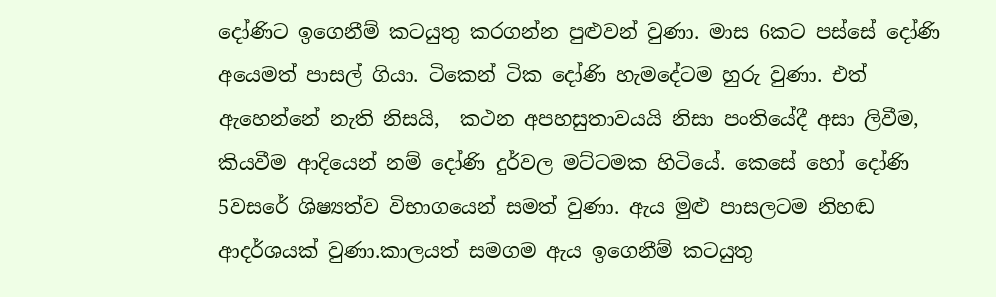දෝණිට ඉගෙනීම් කටයුතු කරගන්න පුළුවන් වුණා. මාස 6කට පස්සේ දෝණි අයෙමත් පාසල් ගියා. ටිකෙන් ටික දෝණි හැමදේටම හුරු වුණා. එත් ඇහෙන්නේ නැති නිසයි,  කථන අපහසුතාවයයි නිසා පංතියේදී අසා ලිවීම, කියවීම ආදියෙන් නම් දෝණි දුර්වල මට්ටමක හිටියේ. කෙසේ හෝ දෝණි 5වසරේ ශිෂ්‍යත්ව විභාගයෙන් සමත් වුණා. ඇය මුළු පාසලටම නිහඬ ආදර්ශයක් වුණා.කාලයත් සමගම ඇය ඉගෙනීම් කටයුතු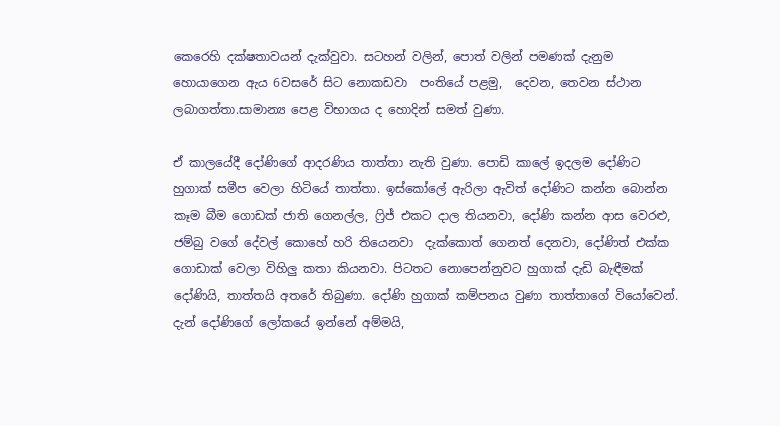කෙරෙහි දක්ෂතාවයන් දැක්වුවා. සටහන් වලින්, පොත් වලින් පමණක් දැනුම හොයාගෙන ඇය 6වසරේ සිට නොකඩවා  පංතියේ පළමු,  දෙවන, තෙවන ස්ථාන ලබාගත්තා.සාමාන්‍ය පෙළ විභාගය ද හොදින් සමත් වුණා.

ඒ කාලයේදී දෝණිගේ ආදරණිය තාත්තා නැති වුණා. පොඩි කාලේ ඉදලම දෝණිට හුගාක් සමීප වෙලා හිටියේ තාත්තා. ඉස්කෝලේ ඇරිලා ඇවිත් දෝණිට කන්න බොන්න කෑම බීම ගොඩක් ජාති ගෙනල්ල, ෆ්‍රිජ් එකට දාල තියනවා, දෝණි කන්න ආස වෙරළු, ජම්බු වගේ දේවල් කොහේ හරි තියෙනවා  දැක්කොත් ගෙනත් දෙනවා, දෝණිත් එක්ක ගොඩාක් වෙලා විහිලු කතා කියනවා. පිටතට නොපෙන්නුවට හුගාක් දැඩි බැඳීමක් දෝණියි, තාත්තයි අතරේ තිබුණා. දෝණි හුගාක් කම්පනය වුණා තාත්තාගේ වියෝවෙන්. දැන් දෝණිගේ ලෝකයේ ඉන්නේ අම්මයි,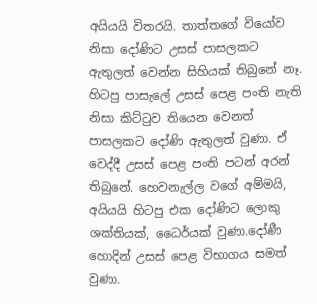අයියයි විතරයි. තාත්තගේ වියෝව නිසා දෝණිට උසස් පාසලකට ඇතුලත් වෙන්න සිහියක් තිබුනේ නෑ. හිටපු පාසැලේ උසස් පෙළ පංති නැති නිසා කිට්ටුව තියෙන වෙනත් පාසලකට දෝණි ඇතුලත් වුණා. ඒ වෙද්දී උසස් පෙළ පංති පටන් අරන් තිබුනේ. හෙවනැල්ල වගේ අම්මයි, අයියයි හිටපු එක දෝණිට ලොකු ශක්තියක්, ධෛර්යක් වුණා.දෝණී හොදින් උසස් පෙළ විභාගය සමත් වුණා.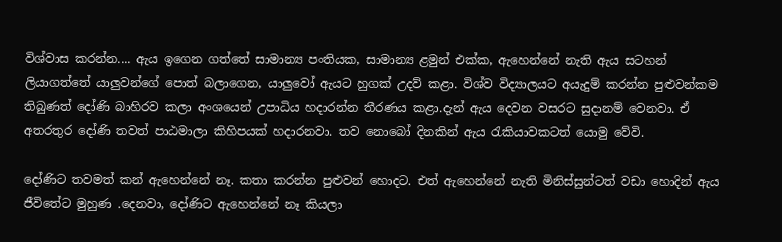විශ්වාස කරන්න.... ඇය ඉගෙන ගත්තේ සාමාන්‍ය පංතියක, සාමාන්‍ය ළමුන් එක්ක, ඇහෙන්නේ නැති ඇය සටහන් ලියාගත්තේ යාලුවන්ගේ පොත් බලාගෙන, යාලුවෝ ඇයට හුගක් උදව් කළා. විශ්ව විද්‍යාලයට අයැදුම් කරන්න පුළුවන්කම තිබුණත් දෝණි බාහිරව කලා අංශයෙන් උපාධිය හදාරන්න තීරණය කළා.දැන් ඇය දෙවන වසරට සුදානම් වෙනවා. ඒ අතරතුර දෝණි තවත් පාඨමාලා කිහිපයක් හදාරනවා. තව නොබෝ දිනකින් ඇය රැකියාවකටත් යොමු වේවි.

දෝණිට තවමත් කන් ඇහෙන්නේ නෑ. කතා කරන්න පුළුවන් හොදට. එත් ඇහෙන්නේ නැති මිනිස්සුන්ටත් වඩා හොදින් ඇය ජීවිතේට මුහුණ .දෙනවා, දෝණිට ඇහෙන්නේ නෑ කියලා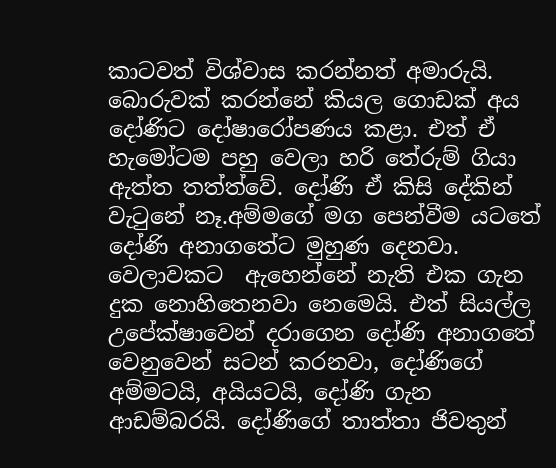කාටවත් විශ්වාස කරන්නත් අමාරුයි. බොරුවක් කරන්නේ කියල ගොඩක් අය දෝණිට දෝෂාරෝපණය කළා. එත් ඒ හැමෝටම පහු වෙලා හරි තේරුම් ගියා ඇත්ත තත්ත්වේ. දෝණි ඒ කිසි දේකින් වැටුනේ නෑ.අම්මගේ මග පෙන්වීම යටතේ දෝණි අනාගතේට මුහුණ දෙනවා. වෙලාවකට  ඇහෙන්නේ නැති එක ගැන දුක නොහිතෙනවා නෙමෙයි. එත් සියල්ල උපේක්ෂාවෙන් දරාගෙන දෝණි අනාගතේ වෙනුවෙන් සටන් කරනවා, දෝණිගේ අම්මටයි, අයියටයි, දෝණි ගැන ආඩම්බරයි. දෝණිගේ තාත්තා ජිවතුන්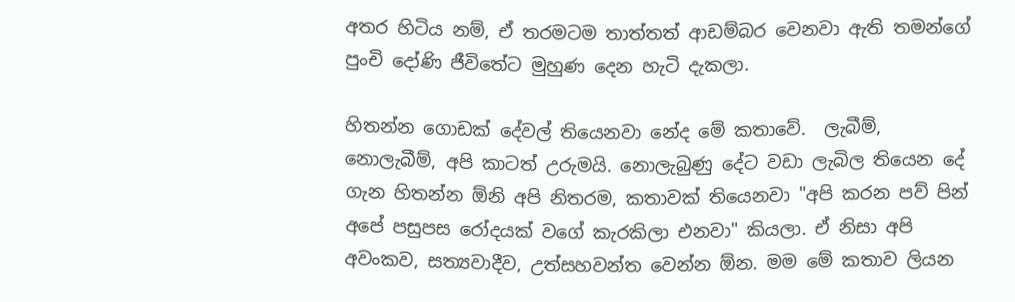අතර හිටිය නම්, ඒ තරමටම තාත්තත් ආඩම්බර වෙනවා ඇති තමන්ගේ පුංචි දෝණි ජීවිතේට මුහුණ දෙන හැටි දැකලා.

හිතන්න ගොඩක් දේවල් තියෙනවා නේද මේ කතාවේ.  ලැබීම්, නොලැබීම්, අපි කාටත් උරුමයි. නොලැබුණු දේට වඩා ලැබිල තියෙන දේ ගැන හිතන්න ඕනි අපි නිතරම, කතාවක් තියෙනවා "අපි කරන පව් පින් අපේ පසුපස රෝදයක් වගේ කැරකිලා එනවා" කියලා. ඒ නිසා අපි අවංකව, සත්‍යවාදීව, උත්සහවන්ත වෙන්න ඕන. මම මේ කතාව ලියන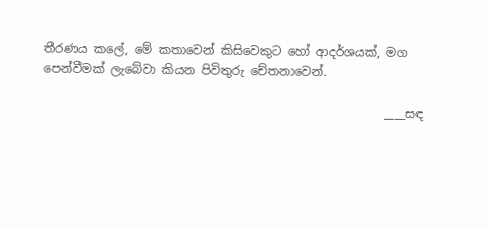තීරණය කලේ, මේ කතාවෙන් කිසිවෙකුට හෝ ආදර්ශයක්, මග පෙන්වීමක් ලැබේවා කියන පිවිතුරු චේතනාවෙන්.

                                                         ____සඳ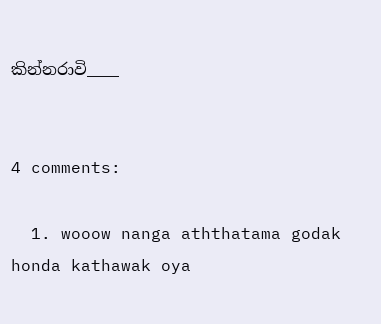කින්නරාවි____


4 comments:

  1. wooow nanga aththatama godak honda kathawak oya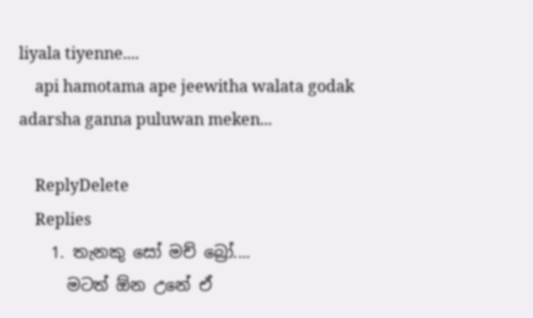liyala tiyenne....
    api hamotama ape jeewitha walata godak adarsha ganna puluwan meken...

    ReplyDelete
    Replies
    1. තැනකු සෝ මච් බ්‍රෝ....
      මටත් ඕන උනේ ඒ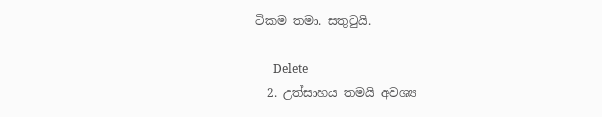ටිකම තමා. සතුටුයි.

      Delete
  2. උත්සාහය තමයි අවශ්‍ය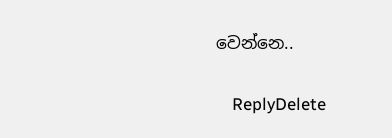වෙන්නෙ..

    ReplyDelete